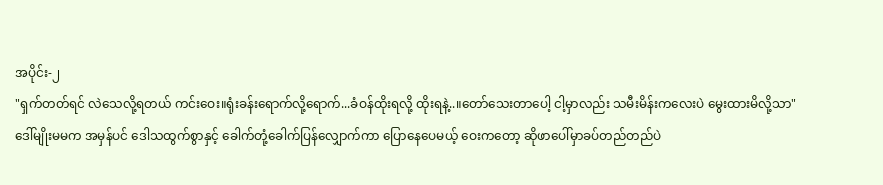အပိုင်း-၂
"ရှက်တတ်ရင် လဲသေလို့ရတယ် ကင်းဝေး။ရုံးခန်းရောက်လို့ရောက်...ခံဝန်ထိုးရလို့ ထိုးရနဲ့..။တော်သေးတာပေါ့ ငါ့မှာလည်း သမီးမိန်းကလေးပဲ မွေးထားမိလို့သာ"
ဒေါ်မျိုးမမက အမှန်ပင် ဒေါသထွက်စွာနှင့် ခေါက်တုံ့ခေါက်ပြန်လျှောက်ကာ ပြောနေပေမယ့် ဝေးကတော့ ဆိုဖာပေါ်မှာခပ်တည်တည်ပဲ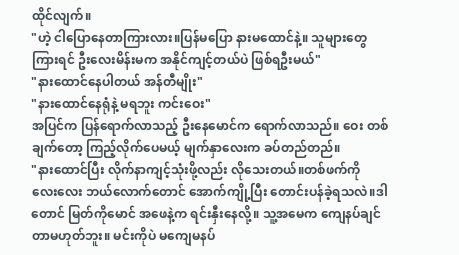ထိုင်လျက်။
"ဟဲ့ ငါပြောနေတာကြားလား။ပြန်မပြော နားမထောင်နဲ့။ သူများတွေကြားရင် ဦးလေးမိန်းမက အနိုင်ကျင့်တယ်ပဲ ဖြစ်ရဦးမယ်"
"နားထောင်နေပါတယ် အန်တီမျိုး"
"နားထောင်နေရုံနဲ့ မရဘူး ကင်းဝေး"
အပြင်က ပြန်ရောက်လာသည့် ဦးနေမောင်က ရောက်လာသည်။ ဝေး တစ်ချက်တော့ ကြည့်လိုက်ပေမယ့် မျက်နှာလေးက ခပ်တည်တည်။
"နားထောင်ပြီး လိုက်နာကျင့်သုံးဖို့လည်း လိုသေးတယ်။တစ်ဖက်ကို လေးလေး ဘယ်လောက်တောင် အောက်ကျို့ပြီး တောင်းပန်ခဲ့ရသလဲ။ဒါတောင် မြတ်ကိုမောင် အဖေနဲ့က ရင်းနှီးနေလို့။ သူ့အမေက ကျေနပ်ချင်တာမဟုတ်ဘူး။ မင်းကိုပဲ မကျေမနပ်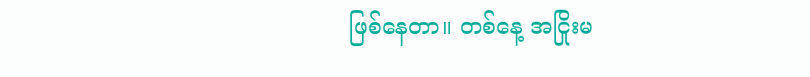ဖြစ်နေတာ။ တစ်နေ့ အငြိုးမ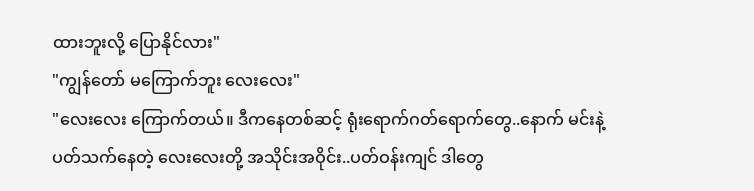ထားဘူးလို့ ပြောနိုင်လား"
"ကျွန်တော် မကြောက်ဘူး လေးလေး"
"လေးလေး ကြောက်တယ်။ ဒီကနေတစ်ဆင့် ရုံးရောက်ဂတ်ရောက်တွေ..နောက် မင်းနဲ့ပတ်သက်နေတဲ့ လေးလေးတို့ အသိုင်းအဝိုင်း..ပတ်ဝန်းကျင် ဒါတွေ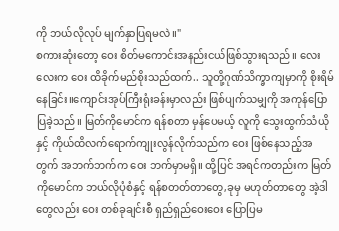ကို ဘယ်လိုလုပ် မျက်နှာပြရမလဲ။"
စကားဆုံးတော့ ဝေး စိတ်မကောင်းအနည်းငယ်ဖြစ်သွားရသည်။ လေးလေးက ဝေး ထိခိုက်မည်စိုးသည်ထက်.. သူတို့ဂုဏ်သိက္ခာကျမှာကို စိုးရိမ်နေခြင်း။ကျောင်းအုပ်ကြီးရုံးခန်းမှာလည်း ဖြစ်ပျက်သမျှကို အကုန်ပြောပြခဲ့သည်။ မြတ်ကိုမောင်က ရန်စတာ မှန်ပေမယ့် လူကို သွေးထွက်သံယိုနှင့် ကိုယ်ထိလက်ရောက်ကျုးလွန်လိုက်သည်က ဝေး ဖြစ်နေသည့်အတွက် အဘက်ဘက်က ဝေး ဘက်မှာမရှိ။ ထို့ပြင် အရင်ကတည်းက မြတ်ကိုမောင်က ဘယ်လိုပုံစံနှင့် ရန်စတတ်တာတွေ,ခုမှ မဟုတ်တာတွေ အဲ့ဒါတွေလည်း ဝေး တစ်ခုချင်းစီ ရှည်ရှည်ဝေးဝေး ပြောပြမ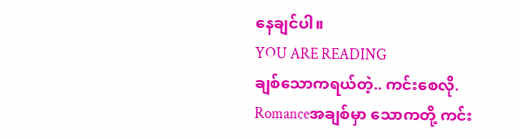နေချင်ပါ။
YOU ARE READING
ချစ်သောကရယ်တဲ့.. ကင်းစေလို.
Romanceအချစ်မှာ သောကတို့ ကင်း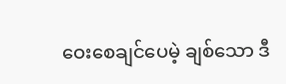ဝေးစေချင်ပေမဲ့ ချစ်သော ဒီ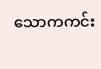သောကကင်း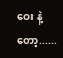ဝေး နဲ့တော့......